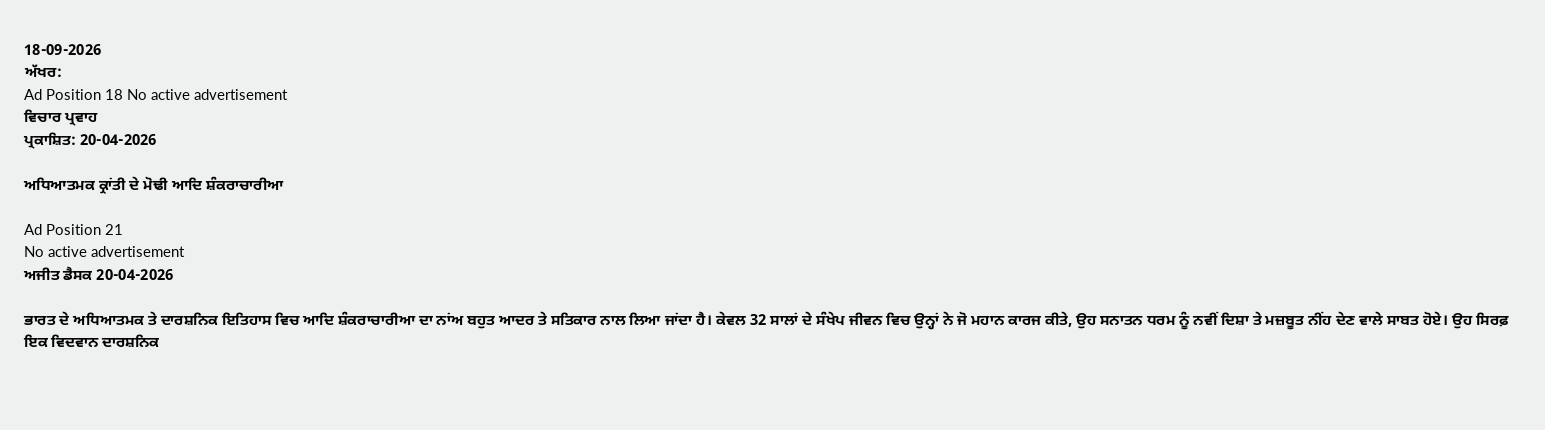18-09-2026
ਅੱਖਰ:
Ad Position 18 No active advertisement
ਵਿਚਾਰ ਪ੍ਰਵਾਹ
ਪ੍ਰਕਾਸ਼ਿਤ: 20-04-2026

ਅਧਿਆਤਮਕ ਕ੍ਰਾਂਤੀ ਦੇ ਮੋਢੀ ਆਦਿ ਸ਼ੰਕਰਾਚਾਰੀਆ

Ad Position 21
No active advertisement
ਅਜੀਤ ਡੈਸਕ 20-04-2026

ਭਾਰਤ ਦੇ ਅਧਿਆਤਮਕ ਤੇ ਦਾਰਸ਼ਨਿਕ ਇਤਿਹਾਸ ਵਿਚ ਆਦਿ ਸ਼ੰਕਰਾਚਾਰੀਆ ਦਾ ਨਾਂਅ ਬਹੁਤ ਆਦਰ ਤੇ ਸਤਿਕਾਰ ਨਾਲ ਲਿਆ ਜਾਂਦਾ ਹੈ। ਕੇਵਲ 32 ਸਾਲਾਂ ਦੇ ਸੰਖੇਪ ਜੀਵਨ ਵਿਚ ਉਨ੍ਹਾਂ ਨੇ ਜੋ ਮਹਾਨ ਕਾਰਜ ਕੀਤੇ, ਉਹ ਸਨਾਤਨ ਧਰਮ ਨੂੰ ਨਵੀਂ ਦਿਸ਼ਾ ਤੇ ਮਜ਼ਬੂਤ ਨੀਂਹ ਦੇਣ ਵਾਲੇ ਸਾਬਤ ਹੋਏ। ਉਹ ਸਿਰਫ਼ ਇਕ ਵਿਦਵਾਨ ਦਾਰਸ਼ਨਿਕ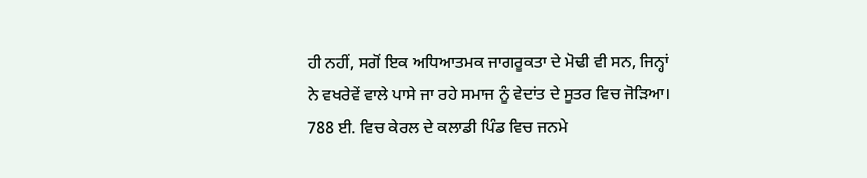ਹੀ ਨਹੀਂ, ਸਗੋਂ ਇਕ ਅਧਿਆਤਮਕ ਜਾਗਰੂਕਤਾ ਦੇ ਮੋਢੀ ਵੀ ਸਨ, ਜਿਨ੍ਹਾਂ ਨੇ ਵਖਰੇਵੇਂ ਵਾਲੇ ਪਾਸੇ ਜਾ ਰਹੇ ਸਮਾਜ ਨੂੰ ਵੇਦਾਂਤ ਦੇ ਸੂਤਰ ਵਿਚ ਜੋੜਿਆ। 788 ਈ. ਵਿਚ ਕੇਰਲ ਦੇ ਕਲਾਡੀ ਪਿੰਡ ਵਿਚ ਜਨਮੇ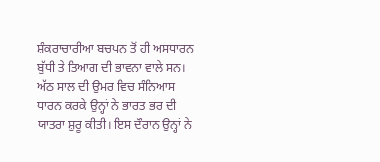ਸ਼ੰਕਰਾਚਾਰੀਆ ਬਚਪਨ ਤੋਂ ਹੀ ਅਸਧਾਰਨ ਬੁੱਧੀ ਤੇ ਤਿਆਗ ਦੀ ਭਾਵਨਾ ਵਾਲੇ ਸਨ। ਅੱਠ ਸਾਲ ਦੀ ਉਮਰ ਵਿਚ ਸੰਨਿਆਸ ਧਾਰਨ ਕਰਕੇ ਉਨ੍ਹਾਂ ਨੇ ਭਾਰਤ ਭਰ ਦੀ ਯਾਤਰਾ ਸ਼ੁਰੂ ਕੀਤੀ। ਇਸ ਦੌਰਾਨ ਉਨ੍ਹਾਂ ਨੇ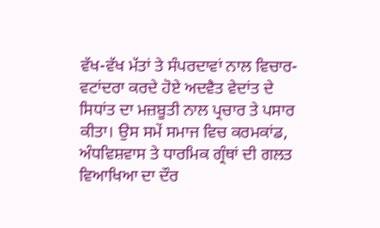ਵੱਖ-ਵੱਖ ਮੱਤਾਂ ਤੇ ਸੰਪਰਦਾਵਾਂ ਨਾਲ ਵਿਚਾਰ-ਵਟਾਂਦਰਾ ਕਰਦੇ ਹੋਏ ਅਦਵੈਤ ਵੇਦਾਂਤ ਦੇ ਸਿਧਾਂਤ ਦਾ ਮਜ਼ਬੂਤੀ ਨਾਲ ਪ੍ਰਚਾਰ ਤੇ ਪਸਾਰ ਕੀਤਾ। ਉਸ ਸਮੇਂ ਸਮਾਜ ਵਿਚ ਕਰਮਕਾਂਡ, ਅੰਧਵਿਸ਼ਵਾਸ ਤੇ ਧਾਰਮਿਕ ਗ੍ਰੰਥਾਂ ਦੀ ਗਲਤ ਵਿਆਖਿਆ ਦਾ ਦੌਰ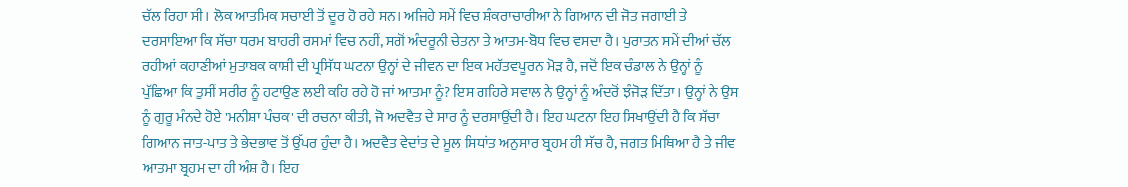ਚੱਲ ਰਿਹਾ ਸੀ। ਲੋਕ ਆਤਮਿਕ ਸਚਾਈ ਤੋਂ ਦੂਰ ਹੋ ਰਹੇ ਸਨ। ਅਜਿਹੇ ਸਮੇਂ ਵਿਚ ਸ਼ੰਕਰਾਚਾਰੀਆ ਨੇ ਗਿਆਨ ਦੀ ਜੋਤ ਜਗਾਈ ਤੇ ਦਰਸਾਇਆ ਕਿ ਸੱਚਾ ਧਰਮ ਬਾਹਰੀ ਰਸਮਾਂ ਵਿਚ ਨਹੀਂ, ਸਗੋਂ ਅੰਦਰੂਨੀ ਚੇਤਨਾ ਤੇ ਆਤਮ-ਬੋਧ ਵਿਚ ਵਸਦਾ ਹੈ। ਪੁਰਾਤਨ ਸਮੇਂ ਦੀਆਂ ਚੱਲ ਰਹੀਆਂ ਕਹਾਣੀਆਂ ਮੁਤਾਬਕ ਕਾਸ਼ੀ ਦੀ ਪ੍ਰਸਿੱਧ ਘਟਨਾ ਉਨ੍ਹਾਂ ਦੇ ਜੀਵਨ ਦਾ ਇਕ ਮਹੱਤਵਪੂਰਨ ਮੋੜ ਹੈ, ਜਦੋਂ ਇਕ ਚੰਡਾਲ ਨੇ ਉਨ੍ਹਾਂ ਨੂੰ ਪੁੱਛਿਆ ਕਿ ਤੁਸੀਂ ਸਰੀਰ ਨੂੰ ਹਟਾਉਣ ਲਈ ਕਹਿ ਰਹੇ ਹੋ ਜਾਂ ਆਤਮਾ ਨੂੰ? ਇਸ ਗਹਿਰੇ ਸਵਾਲ ਨੇ ਉਨ੍ਹਾਂ ਨੂੰ ਅੰਦਰੋਂ ਝੰਜੋੜ ਦਿੱਤਾ। ਉਨ੍ਹਾਂ ਨੇ ਉਸ ਨੂੰ ਗੁਰੂ ਮੰਨਦੇ ਹੋਏ 'ਮਨੀਸ਼ਾ ਪੰਚਕ' ਦੀ ਰਚਨਾ ਕੀਤੀ, ਜੋ ਅਦਵੈਤ ਦੇ ਸਾਰ ਨੂੰ ਦਰਸਾਉਂਦੀ ਹੈ। ਇਹ ਘਟਨਾ ਇਹ ਸਿਖਾਉਂਦੀ ਹੈ ਕਿ ਸੱਚਾ ਗਿਆਨ ਜਾਤ-ਪਾਤ ਤੇ ਭੇਦਭਾਵ ਤੋਂ ਉੱਪਰ ਹੁੰਦਾ ਹੈ। ਅਦਵੈਤ ਵੇਦਾਂਤ ਦੇ ਮੂਲ ਸਿਧਾਂਤ ਅਨੁਸਾਰ ਬ੍ਰਹਮ ਹੀ ਸੱਚ ਹੈ, ਜਗਤ ਮਿਥਿਆ ਹੈ ਤੇ ਜੀਵ ਆਤਮਾ ਬ੍ਰਹਮ ਦਾ ਹੀ ਅੰਸ਼ ਹੈ। ਇਹ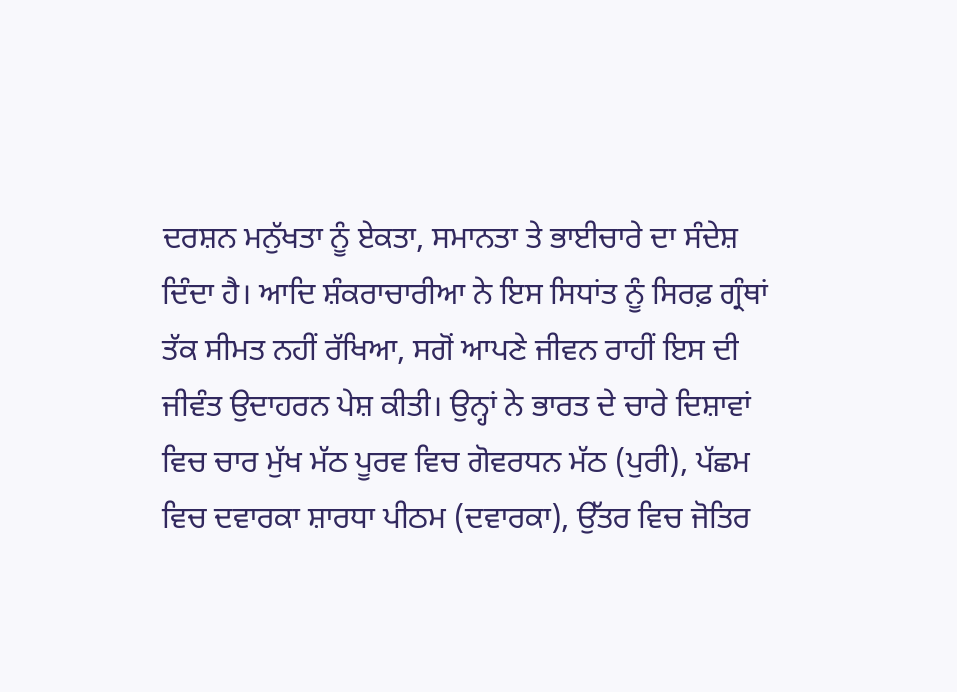ਦਰਸ਼ਨ ਮਨੁੱਖਤਾ ਨੂੰ ਏਕਤਾ, ਸਮਾਨਤਾ ਤੇ ਭਾਈਚਾਰੇ ਦਾ ਸੰਦੇਸ਼ ਦਿੰਦਾ ਹੈ। ਆਦਿ ਸ਼ੰਕਰਾਚਾਰੀਆ ਨੇ ਇਸ ਸਿਧਾਂਤ ਨੂੰ ਸਿਰਫ਼ ਗ੍ਰੰਥਾਂ ਤੱਕ ਸੀਮਤ ਨਹੀਂ ਰੱਖਿਆ, ਸਗੋਂ ਆਪਣੇ ਜੀਵਨ ਰਾਹੀਂ ਇਸ ਦੀ ਜੀਵੰਤ ਉਦਾਹਰਨ ਪੇਸ਼ ਕੀਤੀ। ਉਨ੍ਹਾਂ ਨੇ ਭਾਰਤ ਦੇ ਚਾਰੇ ਦਿਸ਼ਾਵਾਂ ਵਿਚ ਚਾਰ ਮੁੱਖ ਮੱਠ ਪੂਰਵ ਵਿਚ ਗੋਵਰਧਨ ਮੱਠ (ਪੁਰੀ), ਪੱਛਮ ਵਿਚ ਦਵਾਰਕਾ ਸ਼ਾਰਧਾ ਪੀਠਮ (ਦਵਾਰਕਾ), ਉੱਤਰ ਵਿਚ ਜੋਤਿਰ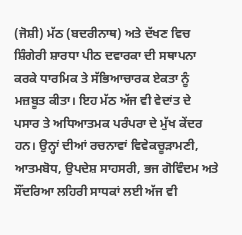(ਜੋਸ਼ੀ) ਮੱਠ (ਬਦਰੀਨਾਥ) ਅਤੇ ਦੱਖਣ ਵਿਚ ਸ਼ਿੰਗੇਰੀ ਸ਼ਾਰਧਾ ਪੀਠ ਦਵਾਰਕਾ ਦੀ ਸਥਾਪਨਾ ਕਰਕੇ ਧਾਰਮਿਕ ਤੇ ਸੱਭਿਆਚਾਰਕ ਏਕਤਾ ਨੂੰ ਮਜ਼ਬੂਤ ਕੀਤਾ। ਇਹ ਮੱਠ ਅੱਜ ਵੀ ਵੇਦਾਂਤ ਦੇ ਪਸਾਰ ਤੇ ਅਧਿਆਤਮਕ ਪਰੰਪਰਾ ਦੇ ਮੁੱਖ ਕੇਂਦਰ ਹਨ। ਉਨ੍ਹਾਂ ਦੀਆਂ ਰਚਨਾਵਾਂ ਵਿਵੇਕਚੂੜਾਮਣੀ, ਆਤਮਬੋਧ, ਉਪਦੇਸ਼ ਸਾਹਸਰੀ, ਭਜ ਗੋਵਿੰਦਮ ਅਤੇ ਸੌਂਦਰਿਆ ਲਹਿਰੀ ਸਾਧਕਾਂ ਲਈ ਅੱਜ ਵੀ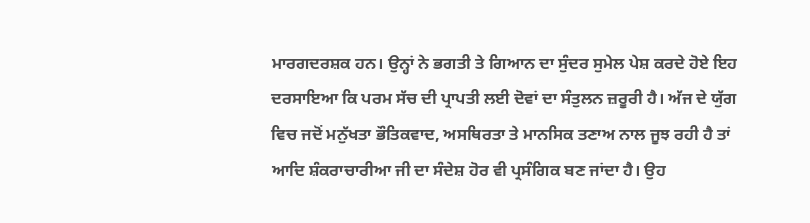ਮਾਰਗਦਰਸ਼ਕ ਹਨ। ਉਨ੍ਹਾਂ ਨੇ ਭਗਤੀ ਤੇ ਗਿਆਨ ਦਾ ਸੁੰਦਰ ਸੁਮੇਲ ਪੇਸ਼ ਕਰਦੇ ਹੋਏ ਇਹ ਦਰਸਾਇਆ ਕਿ ਪਰਮ ਸੱਚ ਦੀ ਪ੍ਰਾਪਤੀ ਲਈ ਦੋਵਾਂ ਦਾ ਸੰਤੁਲਨ ਜ਼ਰੂਰੀ ਹੈ। ਅੱਜ ਦੇ ਯੁੱਗ ਵਿਚ ਜਦੋਂ ਮਨੁੱਖਤਾ ਭੌਤਿਕਵਾਦ, ਅਸਥਿਰਤਾ ਤੇ ਮਾਨਸਿਕ ਤਣਾਅ ਨਾਲ ਜੂਝ ਰਹੀ ਹੈ ਤਾਂ ਆਦਿ ਸ਼ੰਕਰਾਚਾਰੀਆ ਜੀ ਦਾ ਸੰਦੇਸ਼ ਹੋਰ ਵੀ ਪ੍ਰਸੰਗਿਕ ਬਣ ਜਾਂਦਾ ਹੈ। ਉਹ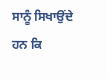ਸਾਨੂੰ ਸਿਖਾਉਂਦੇ ਹਨ ਕਿ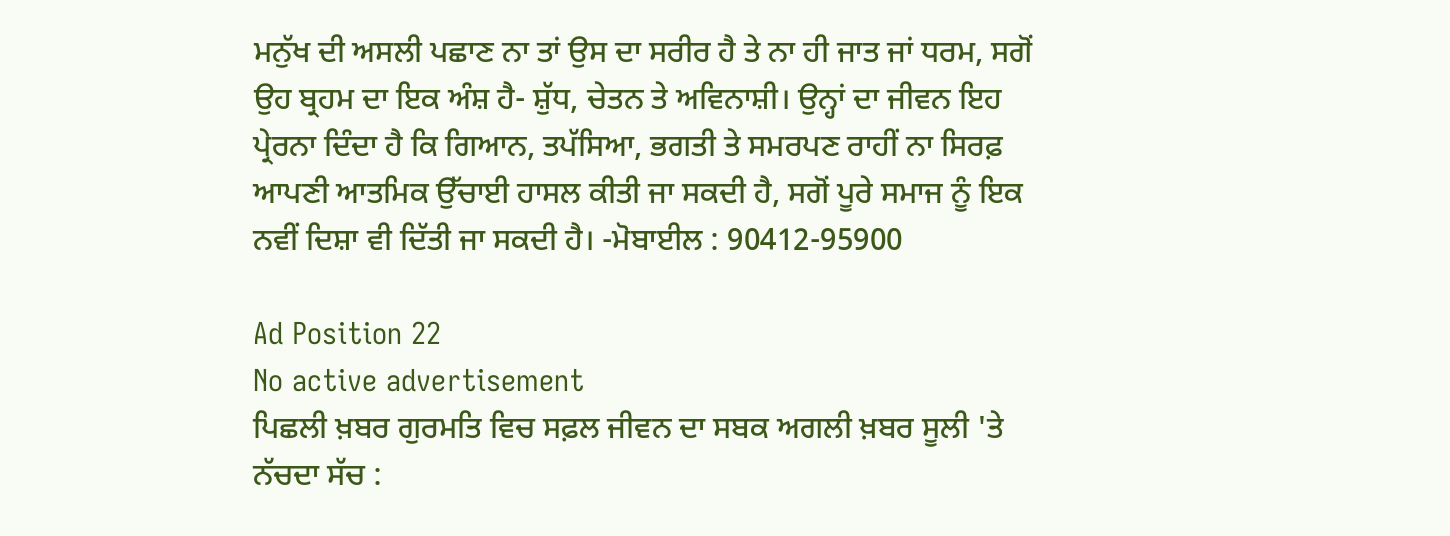ਮਨੁੱਖ ਦੀ ਅਸਲੀ ਪਛਾਣ ਨਾ ਤਾਂ ਉਸ ਦਾ ਸਰੀਰ ਹੈ ਤੇ ਨਾ ਹੀ ਜਾਤ ਜਾਂ ਧਰਮ, ਸਗੋਂ ਉਹ ਬ੍ਰਹਮ ਦਾ ਇਕ ਅੰਸ਼ ਹੈ- ਸ਼ੁੱਧ, ਚੇਤਨ ਤੇ ਅਵਿਨਾਸ਼ੀ। ਉਨ੍ਹਾਂ ਦਾ ਜੀਵਨ ਇਹ ਪ੍ਰੇਰਨਾ ਦਿੰਦਾ ਹੈ ਕਿ ਗਿਆਨ, ਤਪੱਸਿਆ, ਭਗਤੀ ਤੇ ਸਮਰਪਣ ਰਾਹੀਂ ਨਾ ਸਿਰਫ਼ ਆਪਣੀ ਆਤਮਿਕ ਉੱਚਾਈ ਹਾਸਲ ਕੀਤੀ ਜਾ ਸਕਦੀ ਹੈ, ਸਗੋਂ ਪੂਰੇ ਸਮਾਜ ਨੂੰ ਇਕ ਨਵੀਂ ਦਿਸ਼ਾ ਵੀ ਦਿੱਤੀ ਜਾ ਸਕਦੀ ਹੈ। -ਮੋਬਾਈਲ : 90412-95900

Ad Position 22
No active advertisement
ਪਿਛਲੀ ਖ਼ਬਰ ਗੁਰਮਤਿ ਵਿਚ ਸਫ਼ਲ ਜੀਵਨ ਦਾ ਸਬਕ ਅਗਲੀ ਖ਼ਬਰ ਸੂਲੀ 'ਤੇ ਨੱਚਦਾ ਸੱਚ :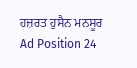ਹਜ਼ਰਤ ਹੁਸੈਨ ਮਨਸੂਰ
Ad Position 24